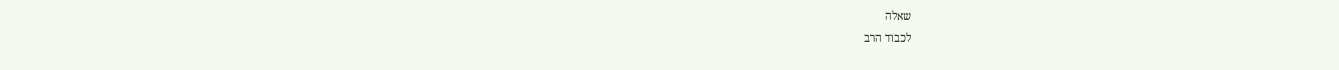שאלה
לכבוד הרב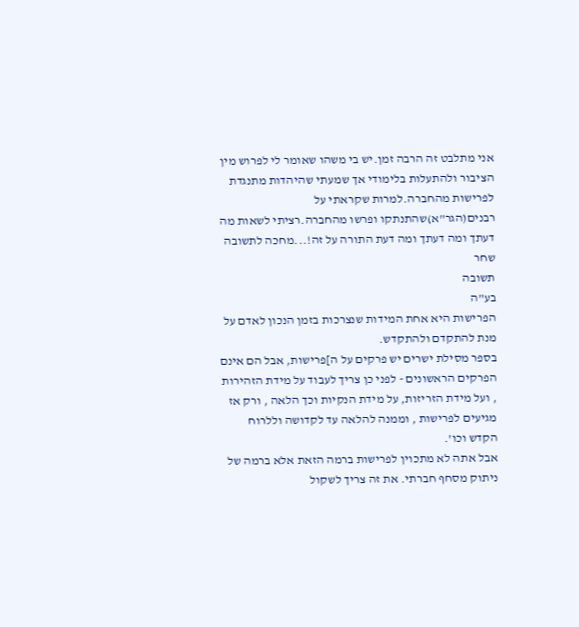אני מתלבט זה הרבה זמן.יש בי משהו שאומר לי לפרוש מין הציבור ולהתעלות בלימודי אך שמעתי שהיהדות מתנגדת לפרישות מהחברה.למרות שקראתי על רבנים(הגר"א)שהתנתקו ופרשו מהחברה.רציתי לשאות מה דעתך ומה דעתך ומה דעת התורה על זה!...מחכה לתשובה
שחר
תשובה
בע"ה
הפרישות היא אחת המידות שנצרכות בזמן הנכון לאדם על מנת להתקדם ולהתקדש.
בספר מסילת ישרים יש פרקים על ה]פרישות, אבל הם אינם הפרקים הראשונים - לפני כן צריך לעבוד על מידת הזהירות , ועל מידת הזריזות, על מידת הנקיות וכך הלאה , ורק אז מגיעים לפרישות , וממנה להלאה עד לקדושה וללרוח הקדש וכו'.
אבל אתה לא מתכוין לפרישות ברמה הזאת אלא ברמה של ניתוק מסחף חברתי. את זה צריך לשקול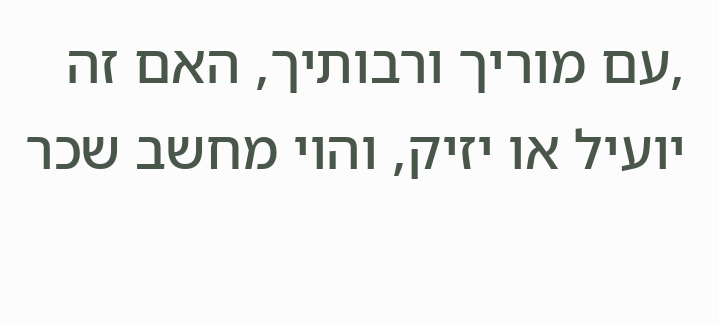,עם מוריך ורבותיך, האם זה יועיל או יזיק, והוי מחשב שכר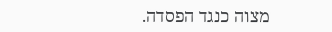מצוה כנגד הפסדה.